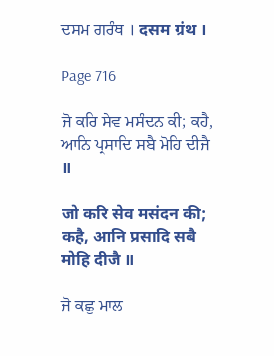ਦਸਮ ਗਰੰਥ । दसम ग्रंथ ।

Page 716

ਜੋ ਕਰਿ ਸੇਵ ਮਸੰਦਨ ਕੀ; ਕਹੈ, ਆਨਿ ਪ੍ਰਸਾਦਿ ਸਬੈ ਮੋਹਿ ਦੀਜੈ ॥

जो करि सेव मसंदन की; कहै, आनि प्रसादि सबै मोहि दीजै ॥

ਜੋ ਕਛੁ ਮਾਲ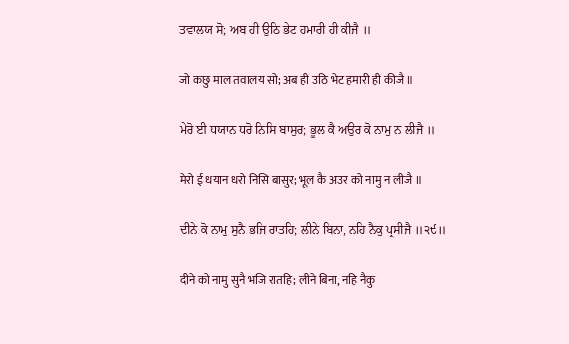ਤਵਾਲਯ ਸੋ; ਅਬ ਹੀ ਉਠਿ ਭੇਟ ਹਮਾਰੀ ਹੀ ਕੀਜੈ ॥

जो कछु माल तवालय सो; अब ही उठि भेट हमारी ही कीजै ॥

ਮੇਰੋ ਈ ਧਯਾਨ ਧਰੋ ਨਿਸਿ ਬਾਸੁਰ; ਭੂਲ ਕੈ ਅਉਰ ਕੋ ਨਾਮੁ ਨ ਲੀਜੈ ॥

मेरो ई धयान धरो निसि बासुर; भूल कै अउर को नामु न लीजै ॥

ਦੀਨੇ ਕੋ ਨਾਮੁ ਸੁਨੈ ਭਜਿ ਰਾਤਹਿ; ਲੀਨੇ ਬਿਨਾ, ਨਹਿ ਨੈਕੁ ਪ੍ਰਸੀਜੈ ॥੨੯॥

दीने को नामु सुनै भजि रातहि; लीने बिना, नहि नैकु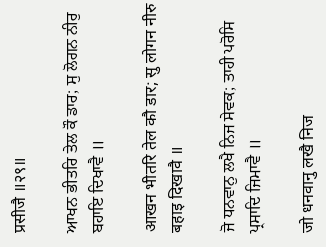प्रसीजै ॥२९॥

ਆਖਨ ਭੀਤਰਿ ਤੇਲ ਕੌ ਡਾਰ; ਸੁ ਲੋਗਨ ਨੀਰੁ ਬਹਾਇ ਦਿਖਾਵੈ ॥

आखन भीतरि तेल कौ डार; सु लोगन नीरु बहाइ दिखावै ॥

ਜੋ ਧਨਵਾਨੁ ਲਖੈ ਨਿਜ ਸੇਵਕ; ਤਾਹੀ ਪਰੋਸਿ ਪ੍ਰਸਾਦਿ ਜਿਮਾਵੈ ॥

जो धनवानु लखै निज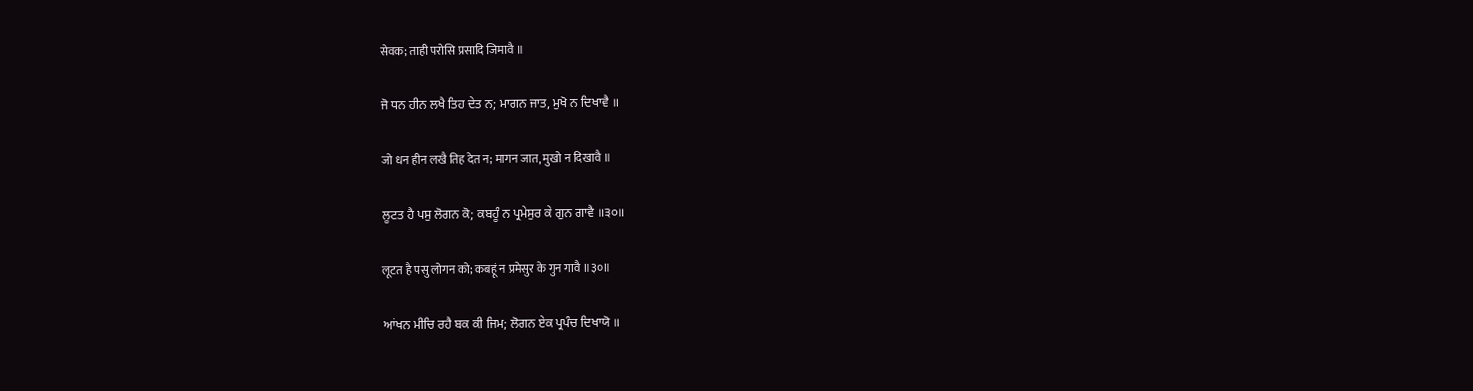सेवक; ताही परोसि प्रसादि जिमावै ॥

ਜੋ ਧਨ ਹੀਨ ਲਖੈ ਤਿਹ ਦੇਤ ਨ; ਮਾਗਨ ਜਾਤ, ਮੁਖੋ ਨ ਦਿਖਾਵੈ ॥

जो धन हीन लखै तिह देत न; मागन जात, मुखो न दिखावै ॥

ਲੂਟਤ ਹੈ ਪਸੁ ਲੋਗਨ ਕੋ; ਕਬਹੂੰ ਨ ਪ੍ਰਮੇਸੁਰ ਕੇ ਗੁਨ ਗਾਵੈ ॥੩੦॥

लूटत है पसु लोगन को; कबहूं न प्रमेसुर के गुन गावै ॥३०॥

ਆਂਖਨ ਮੀਚਿ ਰਹੈ ਬਕ ਕੀ ਜਿਮ; ਲੋਗਨ ਏਕ ਪ੍ਰਪੰਚ ਦਿਖਾਯੋ ॥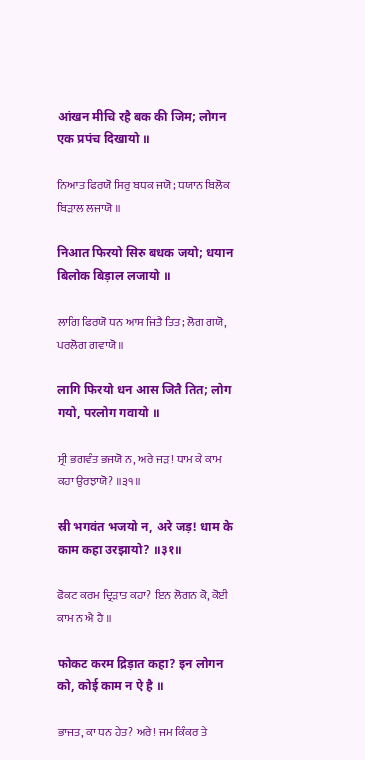आंखन मीचि रहै बक की जिम; लोगन एक प्रपंच दिखायो ॥

ਨਿਆਤ ਫਿਰਯੋ ਸਿਰੁ ਬਧਕ ਜਯੋ; ਧਯਾਨ ਬਿਲੋਕ ਬਿੜਾਲ ਲਜਾਯੋ ॥

निआत फिरयो सिरु बधक जयो; धयान बिलोक बिड़ाल लजायो ॥

ਲਾਗਿ ਫਿਰਯੋ ਧਨ ਆਸ ਜਿਤੈ ਤਿਤ; ਲੋਗ ਗਯੋ, ਪਰਲੋਗ ਗਵਾਯੋ ॥

लागि फिरयो धन आस जितै तित; लोग गयो, परलोग गवायो ॥

ਸ੍ਰੀ ਭਗਵੰਤ ਭਜਯੋ ਨ, ਅਰੇ ਜੜ! ਧਾਮ ਕੇ ਕਾਮ ਕਹਾ ਉਰਝਾਯੋ? ॥੩੧॥

स्री भगवंत भजयो न, अरे जड़! धाम के काम कहा उरझायो? ॥३१॥

ਫੋਕਟ ਕਰਮ ਦ੍ਰਿੜਾਤ ਕਹਾ? ਇਨ ਲੋਗਨ ਕੋ, ਕੋਈ ਕਾਮ ਨ ਐ ਹੈ ॥

फोकट करम द्रिड़ात कहा? इन लोगन को, कोई काम न ऐ है ॥

ਭਾਜਤ, ਕਾ ਧਨ ਹੇਤ? ਅਰੇ! ਜਮ ਕਿੰਕਰ ਤੇ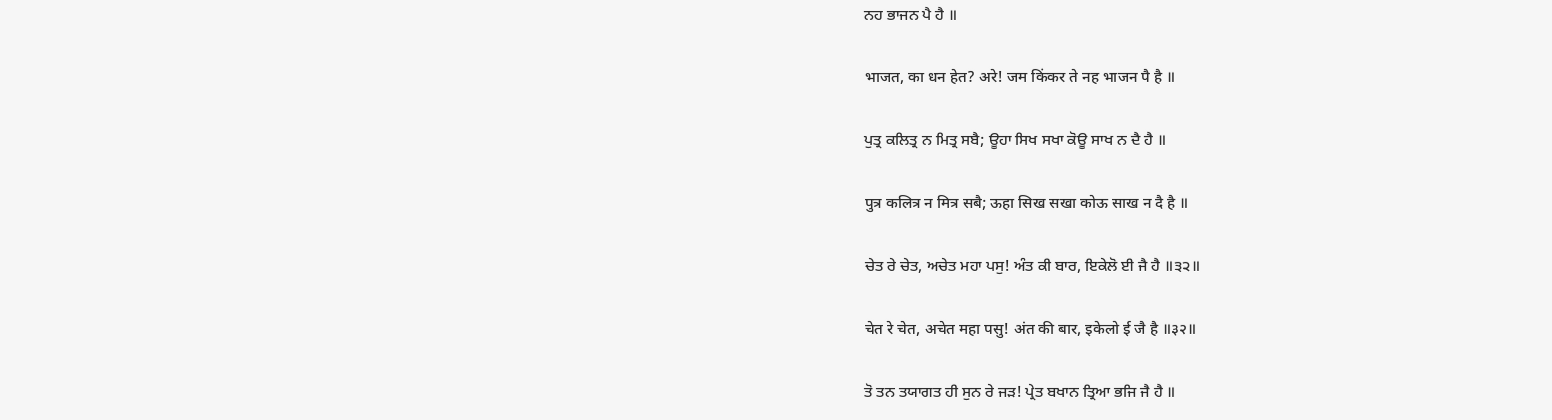ਨਹ ਭਾਜਨ ਪੈ ਹੈ ॥

भाजत, का धन हेत? अरे! जम किंकर ते नह भाजन पै है ॥

ਪੁਤ੍ਰ ਕਲਿਤ੍ਰ ਨ ਮਿਤ੍ਰ ਸਬੈ; ਊਹਾ ਸਿਖ ਸਖਾ ਕੋਊ ਸਾਖ ਨ ਦੈ ਹੈ ॥

पुत्र कलित्र न मित्र सबै; ऊहा सिख सखा कोऊ साख न दै है ॥

ਚੇਤ ਰੇ ਚੇਤ, ਅਚੇਤ ਮਹਾ ਪਸੁ! ਅੰਤ ਕੀ ਬਾਰ, ਇਕੇਲੋ ਈ ਜੈ ਹੈ ॥੩੨॥

चेत रे चेत, अचेत महा पसु! अंत की बार, इकेलो ई जै है ॥३२॥

ਤੋ ਤਨ ਤਯਾਗਤ ਹੀ ਸੁਨ ਰੇ ਜੜ! ਪ੍ਰੇਤ ਬਖਾਨ ਤ੍ਰਿਆ ਭਜਿ ਜੈ ਹੈ ॥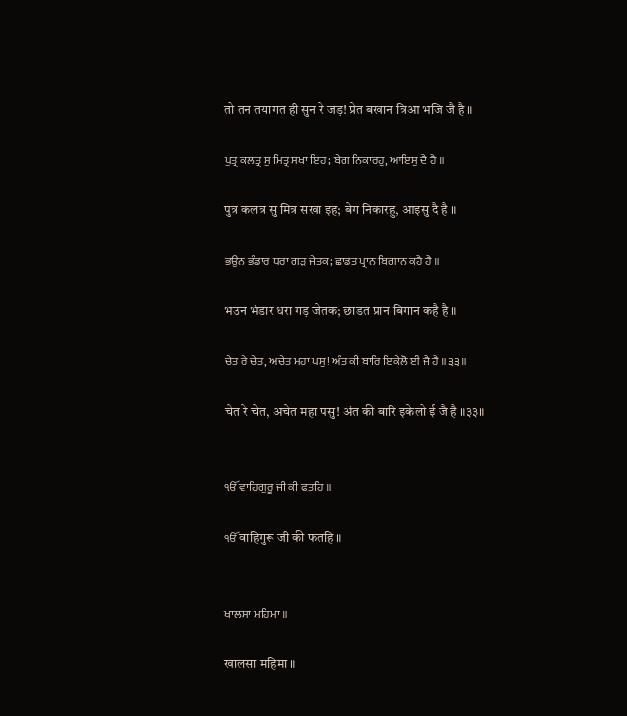तो तन तयागत ही सुन रे जड़! प्रेत बखान त्रिआ भजि जै है ॥

ਪੁਤ੍ਰ ਕਲਤ੍ਰ ਸੁ ਮਿਤ੍ਰ ਸਖਾ ਇਹ; ਬੇਗ ਨਿਕਾਰਹੁ, ਆਇਸੁ ਦੈ ਹੈ ॥

पुत्र कलत्र सु मित्र सखा इह; बेग निकारहु, आइसु दै है ॥

ਭਉਨ ਭੰਡਾਰ ਧਰਾ ਗੜ ਜੇਤਕ; ਛਾਡਤ ਪ੍ਰਾਨ ਬਿਗਾਨ ਕਹੈ ਹੈ ॥

भउन भंडार धरा गड़ जेतक; छाडत प्रान बिगान कहै है ॥

ਚੇਤ ਰੇ ਚੇਤ, ਅਚੇਤ ਮਹਾ ਪਸੁ! ਅੰਤ ਕੀ ਬਾਰਿ ਇਕੇਲੋ ਈ ਜੈ ਹੈ ॥੩੩॥

चेत रे चेत, अचेत महा पसु! अंत की बारि इकेलो ई जै है ॥३३॥


ੴ ਵਾਹਿਗੁਰੂ ਜੀ ਕੀ ਫਤਹਿ ॥

ੴ वाहिगुरू जी की फतहि ॥


ਖਾਲਸਾ ਮਹਿਮਾ ॥

खालसा महिमा ॥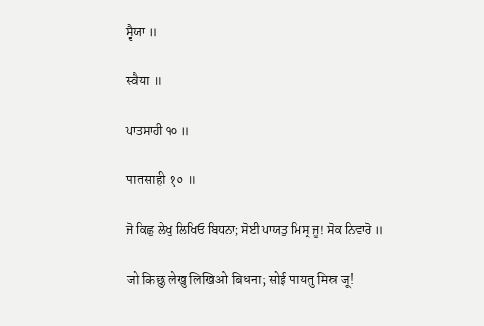ਸ੍ਵੈਯਾ ॥

स्वैया ॥

ਪਾਤਸਾਹੀ ੧੦ ॥

पातसाही १० ॥

ਜੋ ਕਿਛੁ ਲੇਖੁ ਲਿਖਿਓ ਬਿਧਨਾ; ਸੋਈ ਪਾਯਤੁ ਮਿਸ੍ਰ ਜੂ! ਸੋਕ ਨਿਵਾਰੋ ॥

जो किछु लेखु लिखिओ बिधना; सोई पायतु मिस्र जू!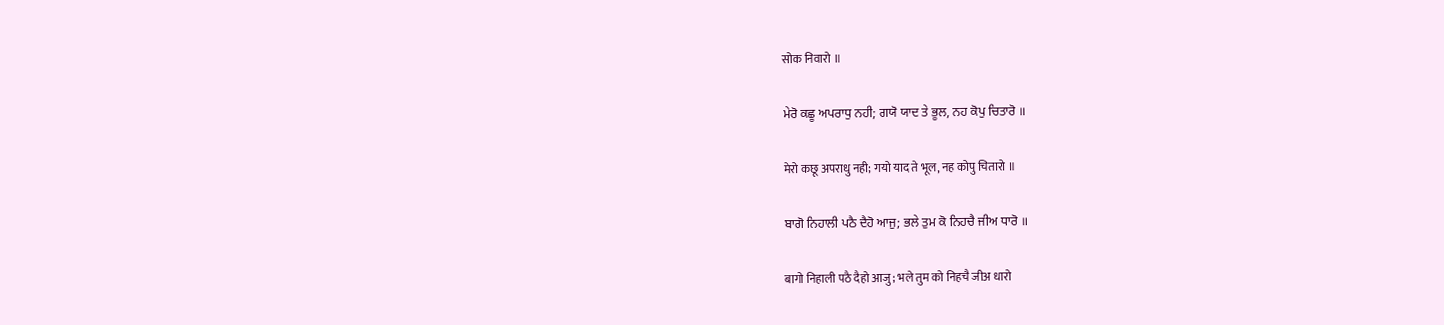सोक निवारो ॥

ਮੇਰੋ ਕਛੂ ਅਪਰਾਧੁ ਨਹੀ; ਗਯੋ ਯਾਦ ਤੇ ਭੂਲ, ਨਹ ਕੋਪੁ ਚਿਤਾਰੋ ॥

मेरो कछू अपराधु नही; गयो याद ते भूल, नह कोपु चितारो ॥

ਬਾਗੋ ਨਿਹਾਲੀ ਪਠੈ ਦੈਹੋ ਆਜੁ; ਭਲੇ ਤੁਮ ਕੋ ਨਿਹਚੈ ਜੀਅ ਧਾਰੋ ॥

बागो निहाली पठै दैहो आजु; भले तुम को निहचै जीअ धारो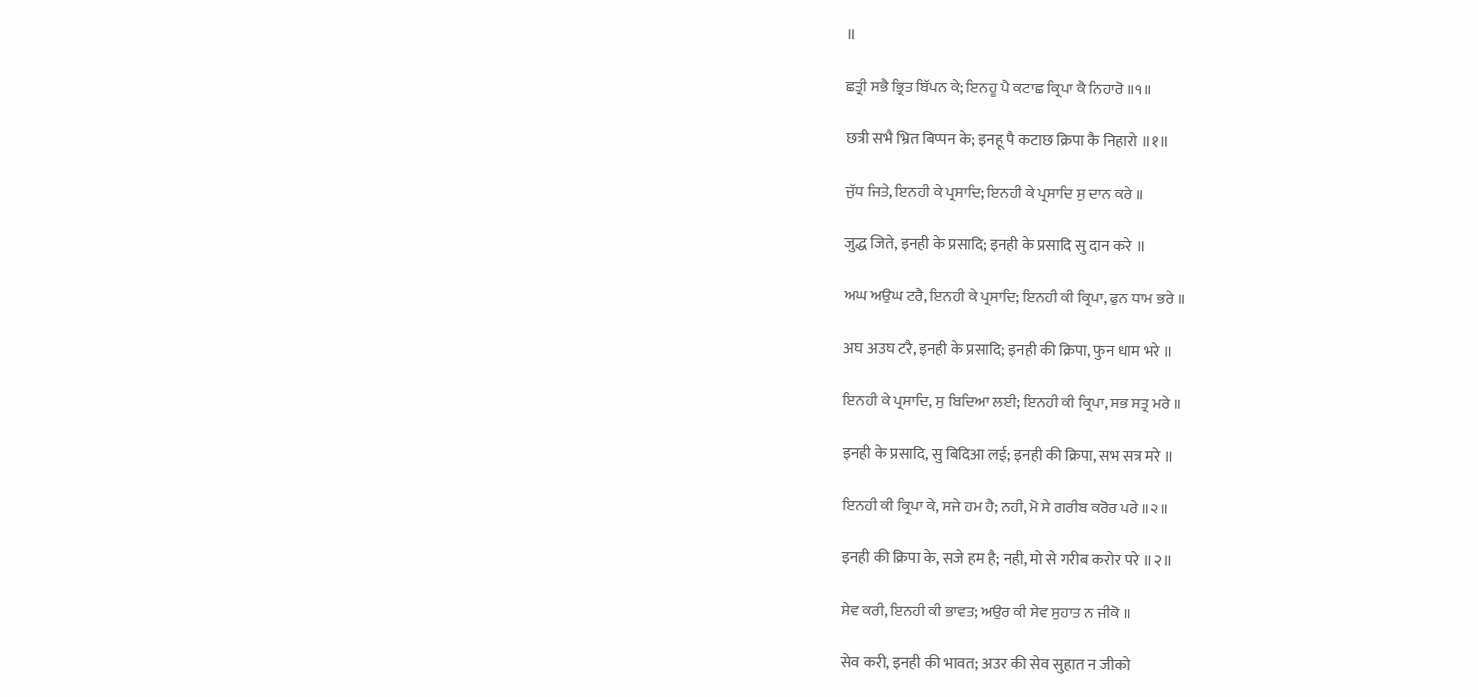॥

ਛਤ੍ਰੀ ਸਭੈ ਭ੍ਰਿਤ ਬਿੱਪਨ ਕੇ; ਇਨਹੂ ਪੈ ਕਟਾਛ ਕ੍ਰਿਪਾ ਕੈ ਨਿਹਾਰੋ ॥੧॥

छत्री सभै भ्रित बिप्पन के; इनहू पै कटाछ क्रिपा कै निहारो ॥१॥

ਜੁੱਧ ਜਿਤੇ, ਇਨਹੀ ਕੇ ਪ੍ਰਸਾਦਿ; ਇਨਹੀ ਕੇ ਪ੍ਰਸਾਦਿ ਸੁ ਦਾਨ ਕਰੇ ॥

जुद्ध जिते, इनही के प्रसादि; इनही के प्रसादि सु दान करे ॥

ਅਘ ਅਉਘ ਟਰੈ, ਇਨਹੀ ਕੇ ਪ੍ਰਸਾਦਿ; ਇਨਹੀ ਕੀ ਕ੍ਰਿਪਾ, ਫੁਨ ਧਾਮ ਭਰੇ ॥

अघ अउघ टरै, इनही के प्रसादि; इनही की क्रिपा, फुन धाम भरे ॥

ਇਨਹੀ ਕੇ ਪ੍ਰਸਾਦਿ, ਸੁ ਬਿਦਿਆ ਲਈ; ਇਨਹੀ ਕੀ ਕ੍ਰਿਪਾ, ਸਭ ਸਤ੍ਰ ਮਰੇ ॥

इनही के प्रसादि, सु बिदिआ लई; इनही की क्रिपा, सभ सत्र मरे ॥

ਇਨਹੀ ਕੀ ਕ੍ਰਿਪਾ ਕੇ, ਸਜੇ ਹਮ ਹੈ; ਨਹੀ, ਮੋ ਸੇ ਗਰੀਬ ਕਰੋਰ ਪਰੇ ॥੨॥

इनही की क्रिपा के, सजे हम है; नही, मो से गरीब करोर परे ॥२॥

ਸੇਵ ਕਰੀ, ਇਨਹੀ ਕੀ ਭਾਵਤ; ਅਉਰ ਕੀ ਸੇਵ ਸੁਹਾਤ ਨ ਜੀਕੋ ॥

सेव करी, इनही की भावत; अउर की सेव सुहात न जीको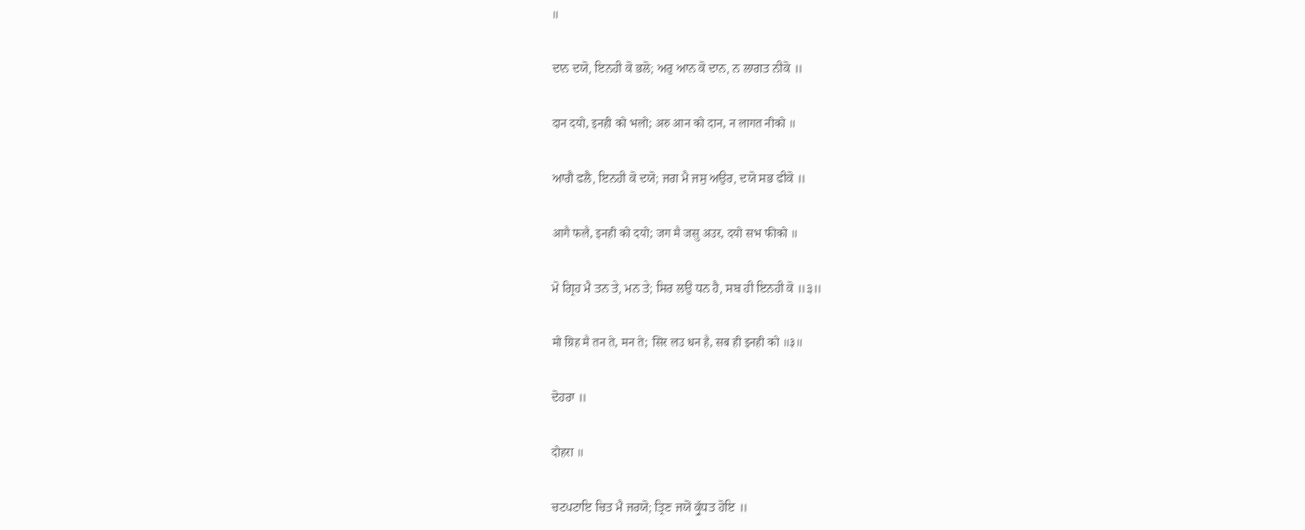॥

ਦਾਨ ਦਯੋ, ਇਨਹੀ ਕੋ ਭਲੋ; ਅਰੁ ਆਨ ਕੋ ਦਾਨ, ਨ ਲਾਗਤ ਨੀਕੋ ॥

दान दयो, इनही को भलो; अरु आन को दान, न लागत नीको ॥

ਆਗੈ ਫਲੈ, ਇਨਹੀ ਕੋ ਦਯੋ; ਜਗ ਮੈ ਜਸੁ ਅਉਰ, ਦਯੋ ਸਭ ਫੀਕੋ ॥

आगै फलै, इनही को दयो; जग मै जसु अउर, दयो सभ फीको ॥

ਮੋ ਗ੍ਰਿਹ ਮੈ ਤਨ ਤੇ, ਮਨ ਤੇ; ਸਿਰ ਲਉ ਧਨ ਹੈ, ਸਬ ਹੀ ਇਨਹੀ ਕੋ ॥੩॥

मो ग्रिह मै तन ते, मन ते; सिर लउ धन है, सब ही इनही को ॥३॥

ਦੋਹਰਾ ॥

दोहरा ॥

ਚਟਪਟਾਇ ਚਿਤ ਮੈ ਜਰਯੋ; ਤ੍ਰਿਣ ਜਯੋਂ ਕ੍ਰੁੱਧਤ ਹੋਇ ॥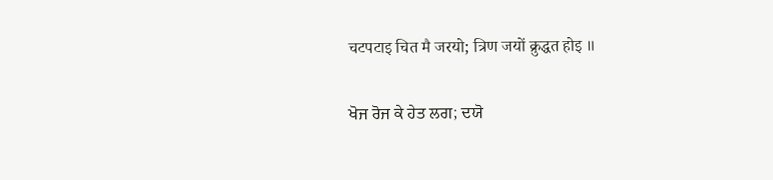चटपटाइ चित मै जरयो; त्रिण जयों क्रुद्धत होइ ॥

ਖੋਜ ਰੋਜ ਕੇ ਹੇਤ ਲਗ; ਦਯੋ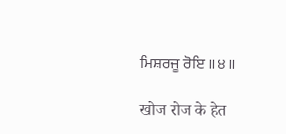ਮਿਸ਼ਰਜੂ ਰੋਇ ॥੪॥

खोज रोज के हेत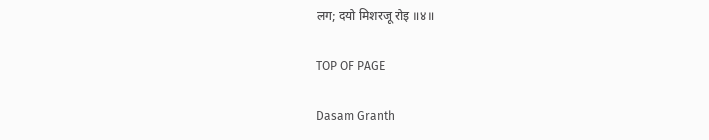लग; दयो मिशरजू रोइ ॥४॥

TOP OF PAGE

Dasam Granth